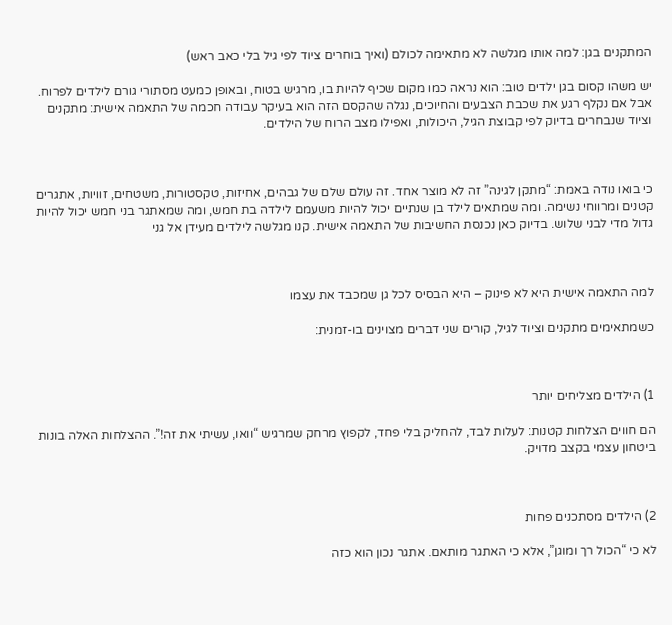המתקנים בגן: למה אותו מגלשה לא מתאימה לכולם (ואיך בוחרים ציוד לפי גיל בלי כאב ראש)

יש משהו קסום בגן ילדים טוב: הוא נראה כמו מקום שכיף להיות בו, מרגיש בטוח, ובאופן כמעט מסתורי גורם לילדים לפרוח. אבל אם נקלף רגע את שכבת הצבעים והחיוכים, נגלה שהקסם הזה הוא בעיקר עבודה חכמה של התאמה אישית: מתקנים וציוד שנבחרים בדיוק לפי קבוצת הגיל, היכולות, ואפילו מצב הרוח של הילדים.



כי בואו נודה באמת: “מתקן לגינה” זה לא מוצר אחד. זה עולם שלם של גבהים, אחיזות, טקסטורות, משטחים, זוויות, אתגרים קטנים ומרווחי נשימה. ומה שמתאים לילד בן שנתיים יכול להיות משעמם לילדה בת חמש, ומה שמאתגר בני חמש יכול להיות גדול מדי לבני שלוש. בדיוק כאן נכנסת החשיבות של התאמה אישית. קנו מגלשה לילדים מעידן אל גני



למה התאמה אישית היא לא פינוק – היא הבסיס לכל גן שמכבד את עצמו

כשמתאימים מתקנים וציוד לגיל, קורים שני דברים מצוינים בו-זמנית:



1) הילדים מצליחים יותר

הם חווים הצלחות קטנות: לעלות לבד, להחליק בלי פחד, לקפוץ מרחק שמרגיש “וואו, עשיתי את זה!”. ההצלחות האלה בונות ביטחון עצמי בקצב מדויק.



2) הילדים מסתכנים פחות

לא כי “הכול רך ומוגן”, אלא כי האתגר מותאם. אתגר נכון הוא כזה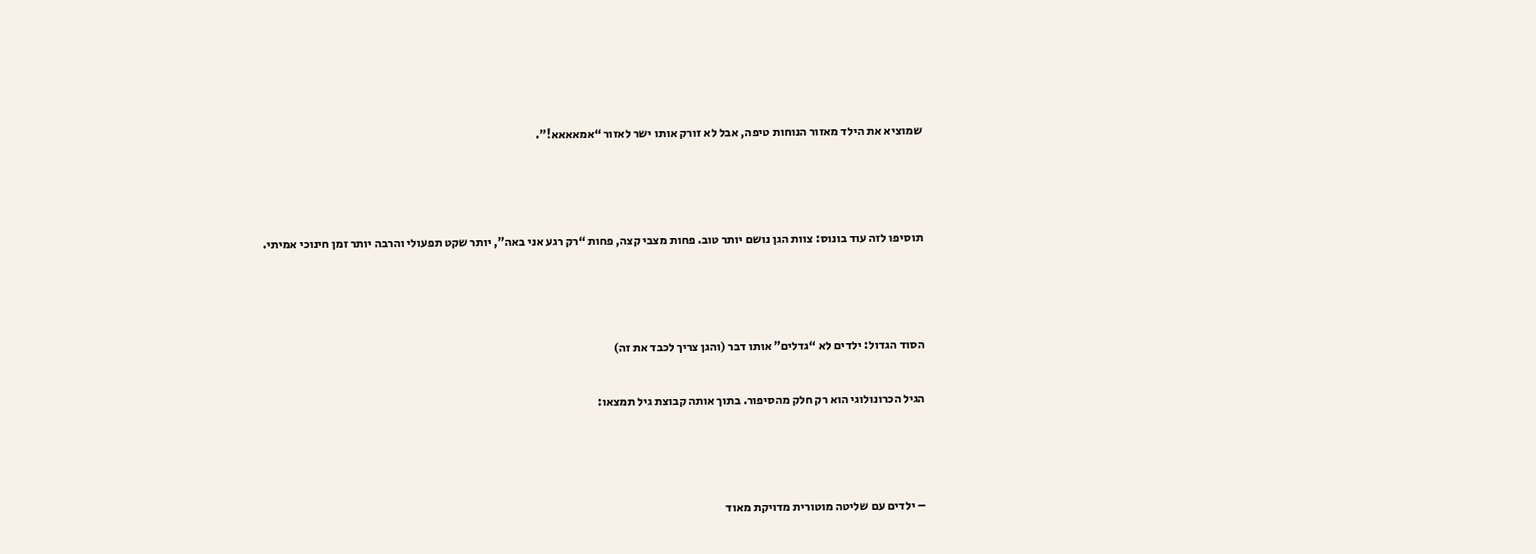שמוציא את הילד מאזור הנוחות טיפה, אבל לא זורק אותו ישר לאזור “אמאאאא!”.



תוסיפו לזה עוד בונוס: צוות הגן נושם יותר טוב. פחות מצבי קצה, פחות “רק רגע אני באה”, יותר שקט תפעולי והרבה יותר זמן חינוכי אמיתי.



הסוד הגדול: ילדים לא “גדלים” אותו דבר (והגן צריך לכבד את זה)

הגיל הכרונולוגי הוא רק חלק מהסיפור. בתוך אותה קבוצת גיל תמצאו:



– ילדים עם שליטה מוטורית מדויקת מאוד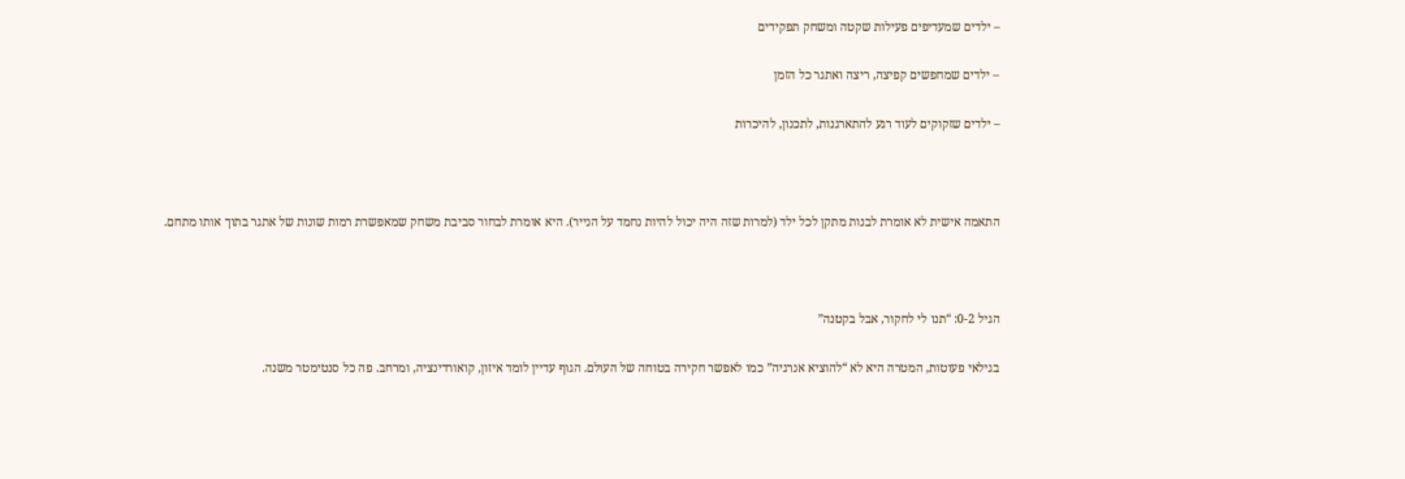– ילדים שמעדיפים פעילות שקטה ומשחק תפקידים

– ילדים שמחפשים קפיצה, ריצה ואתגר כל הזמן

– ילדים שזקוקים לעוד רגע להתארגנות, לתכנון, להיכרות



התאמה אישית לא אומרת לבנות מתקן לכל ילד (למרות שזה היה יכול להיות נחמד על הנייר). היא אומרת לבחור סביבת משחק שמאפשרת רמות שונות של אתגר בתוך אותו מתחם.



הגיל 0-2: “תנו לי לחקור, אבל בקטנה”

בגילאי פעוטות, המטרה היא לא “להוציא אנרגיה” כמו לאפשר חקירה בטוחה של העולם. הגוף עדיין לומד איזון, קואורדינציה, ומרחב. פה כל סנטימטר משנה.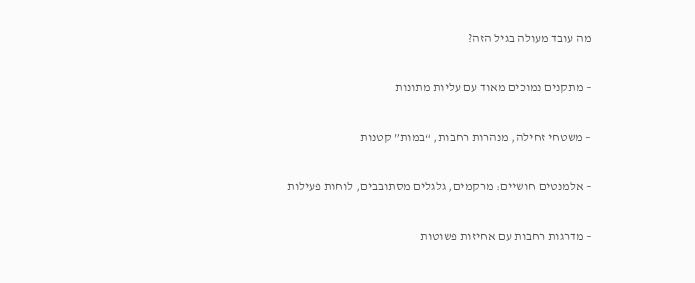מה עובד מעולה בגיל הזה?

– מתקנים נמוכים מאוד עם עליות מתונות

– משטחי זחילה, מנהרות רחבות, “במות” קטנות

– אלמנטים חושיים: מרקמים, גלגלים מסתובבים, לוחות פעילות

– מדרגות רחבות עם אחיזות פשוטות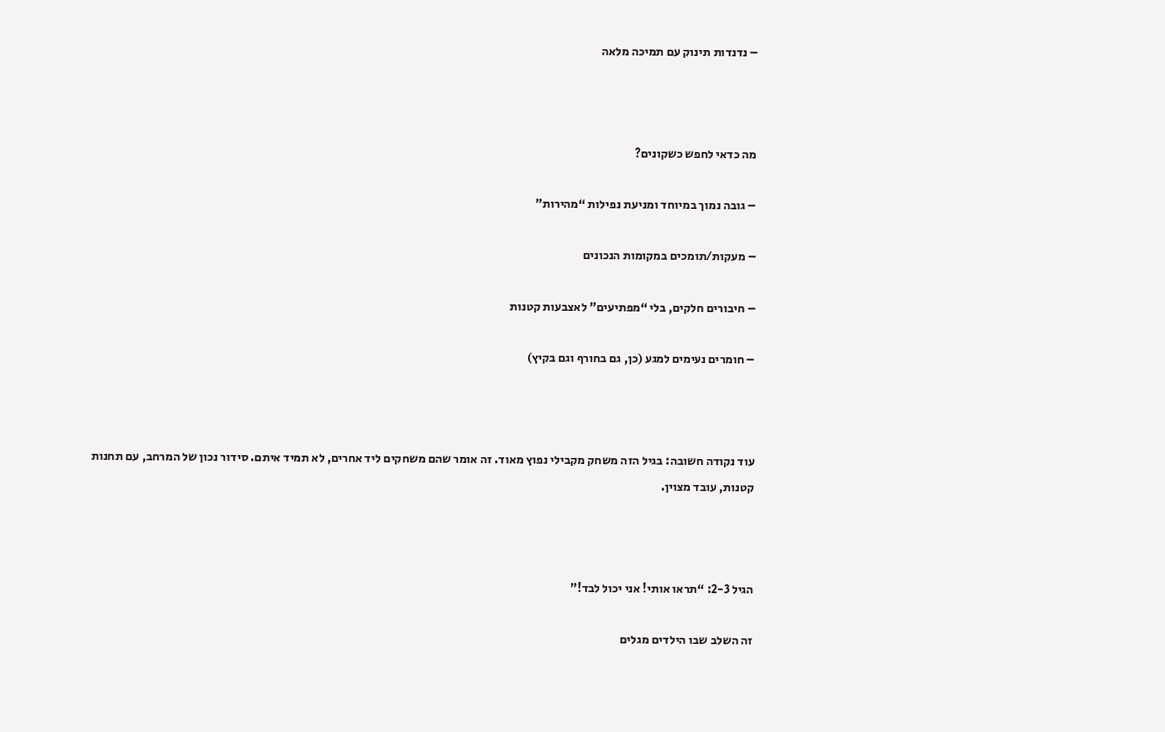– נדנדות תינוק עם תמיכה מלאה



מה כדאי לחפש כשקונים?

– גובה נמוך במיוחד ומניעת נפילות “מהירות”

– מעקות/תומכים במקומות הנכונים

– חיבורים חלקים, בלי “מפתיעים” לאצבעות קטנות

– חומרים נעימים למגע (כן, גם בחורף וגם בקיץ)



עוד נקודה חשובה: בגיל הזה משחק מקבילי נפוץ מאוד. זה אומר שהם משחקים ליד אחרים, לא תמיד איתם. סידור נכון של המרחב, עם תחנות קטנות, עובד מצוין.



הגיל 2-3: “תראו אותי! אני יכול לבד!”

זה השלב שבו הילדים מגלים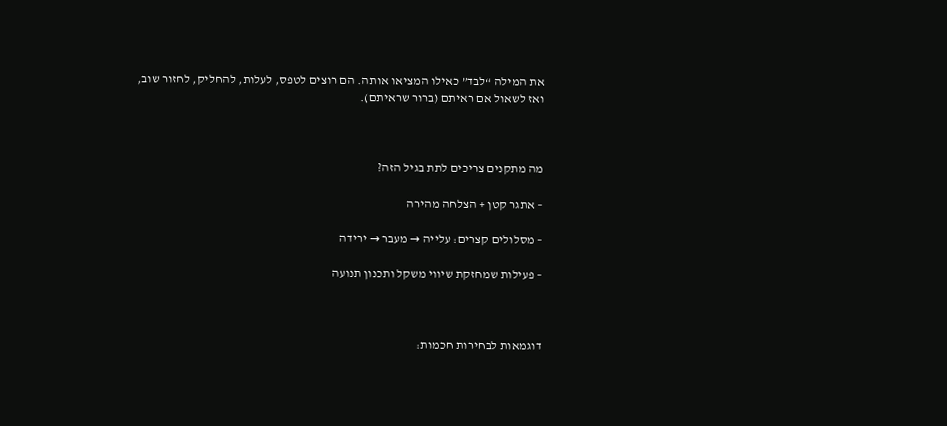את המילה “לבד” כאילו המציאו אותה. הם רוצים לטפס, לעלות, להחליק, לחזור שוב, ואז לשאול אם ראיתם (ברור שראיתם).



מה מתקנים צריכים לתת בגיל הזה?

– אתגר קטן + הצלחה מהירה

– מסלולים קצרים: עלייה → מעבר → ירידה

– פעילות שמחזקת שיווי משקל ותכנון תנועה



דוגמאות לבחירות חכמות: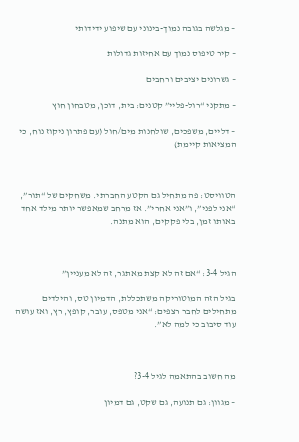– מגלשה בגובה נמוך-בינוני עם שיפוע ידידותי

– קיר טיפוס נמוך עם אחיזות גדולות

– גשרונים יציבים ורחבים

– מתקני “רול-פליי” קטנים: בית, דוכן, מטבחון חוץ

– דליים, משפכים, שולחנות מים/חול (עם פתרון ניקוז נוח, כי המציאות קיימת)



הטוויסט: פה מתחיל גם הקטע החברתי. משחקים של “תור”, “אני לפני”, ו”אני אחרי”. אז מרחב שמאפשר יותר מילד אחד באותו זמן, בלי פקקים, הוא מתנה.



הגיל 3-4: “אם זה לא קצת מאתגר, זה לא מעניין”

בגיל הזה המוטוריקה משתכללת, הדמיון טס, והילדים מתחילים לחבר רצפים: “אני מטפס, עובר, קופץ, רץ, ואז עושה עוד סיבוב כי למה לא”.



מה חשוב בהתאמה לגיל 3-4?

– מגוון: גם תנועה, גם שקט, גם דמיון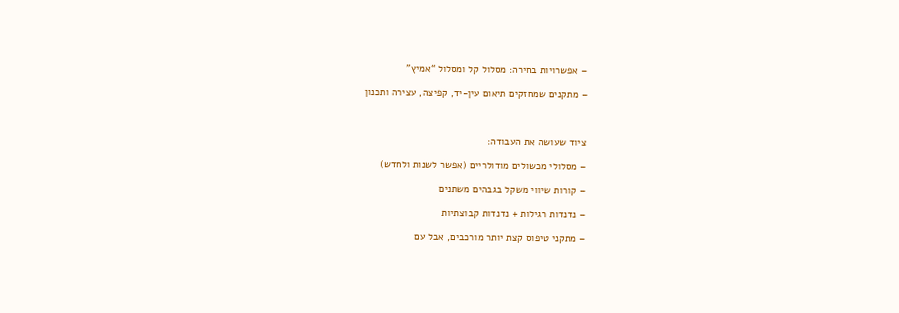– אפשרויות בחירה: מסלול קל ומסלול “אמיץ”

– מתקנים שמחזקים תיאום עין-יד, קפיצה, עצירה ותכנון



ציוד שעושה את העבודה:

– מסלולי מכשולים מודולריים (אפשר לשנות ולחדש)

– קורות שיווי משקל בגבהים משתנים

– נדנדות רגילות + נדנדות קבוצתיות

– מתקני טיפוס קצת יותר מורכבים, אבל עם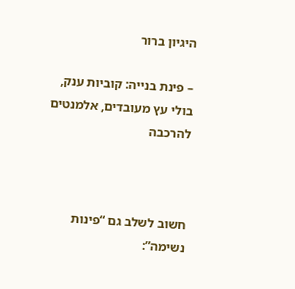היגיון ברור

– פינת בנייה: קוביות ענק, בולי עץ מעובדים, אלמנטים להרכבה



חשוב לשלב גם “פינות נשימה”: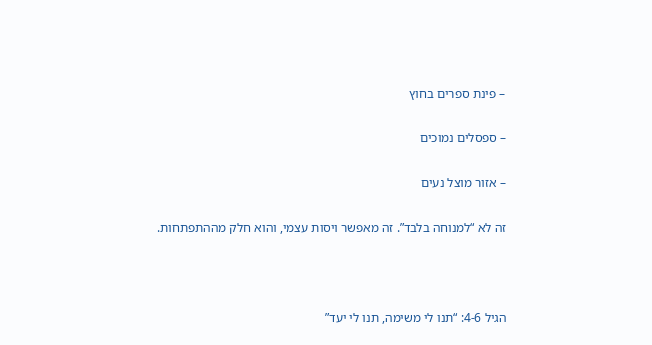– פינת ספרים בחוץ

– ספסלים נמוכים

– אזור מוצל נעים

זה לא “למנוחה בלבד”. זה מאפשר ויסות עצמי, והוא חלק מההתפתחות.



הגיל 4-6: “תנו לי משימה, תנו לי יעד”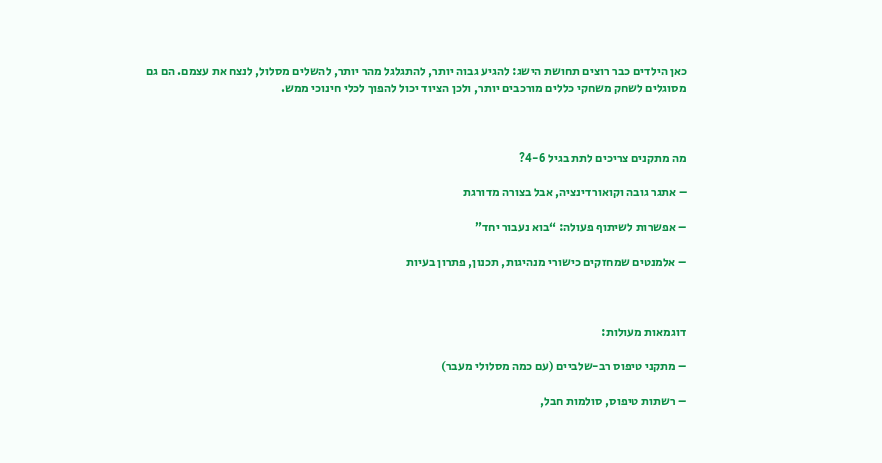כאן הילדים כבר רוצים תחושת הישג: להגיע גבוה יותר, להתגלגל מהר יותר, להשלים מסלול, לנצח את עצמם. הם גם מסוגלים לשחק משחקי כללים מורכבים יותר, ולכן הציוד יכול להפוך לכלי חינוכי ממש.



מה מתקנים צריכים לתת בגיל 4-6?

– אתגר גובה וקואורדינציה, אבל בצורה מדורגת

– אפשרות לשיתוף פעולה: “בוא נעבור יחד”

– אלמנטים שמחזקים כישורי מנהיגות, תכנון, פתרון בעיות



דוגמאות מעולות:

– מתקני טיפוס רב-שלביים (עם כמה מסלולי מעבר)

– רשתות טיפוס, סולמות חבל,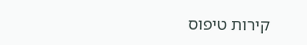קירות טיפוס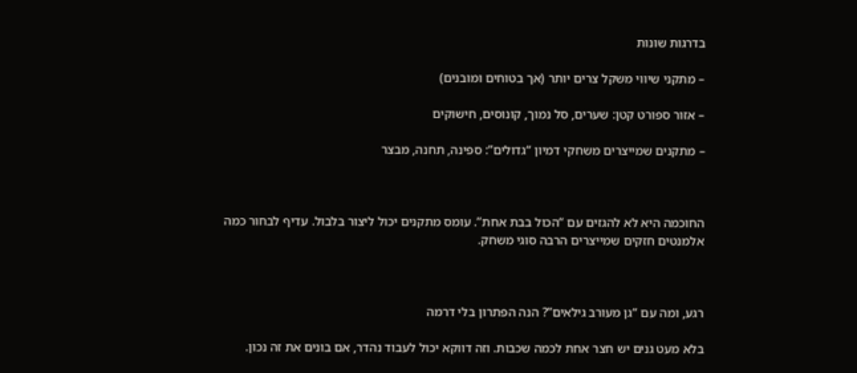בדרגות שונות

– מתקני שיווי משקל צרים יותר (אך בטוחים ומובנים)

– אזור ספורט קטן: שערים, סל נמוך, קונוסים, חישוקים

– מתקנים שמייצרים משחקי דמיון “גדולים”: ספינה, תחנה, מבצר



החוכמה היא לא להגזים עם “הכול בבת אחת”. עומס מתקנים יכול ליצור בלבול. עדיף לבחור כמה אלמנטים חזקים שמייצרים הרבה סוגי משחק.



רגע, ומה עם “גן מעורב גילאים”? הנה הפתרון בלי דרמה

בלא מעט גנים יש חצר אחת לכמה שכבות. וזה דווקא יכול לעבוד נהדר, אם בונים את זה נכון.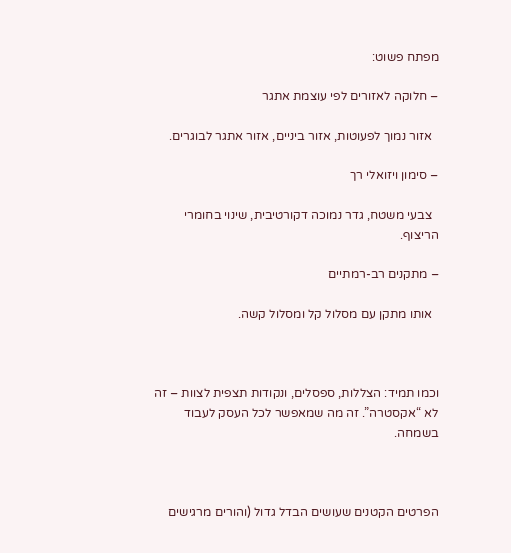מפתח פשוט:

– חלוקה לאזורים לפי עוצמת אתגר

  אזור נמוך לפעוטות, אזור ביניים, אזור אתגר לבוגרים.

– סימון ויזואלי רך

  צבעי משטח, גדר נמוכה דקורטיבית, שינוי בחומרי הריצוף.

– מתקנים רב-רמתיים

  אותו מתקן עם מסלול קל ומסלול קשה.



וכמו תמיד: הצללות, ספסלים, ונקודות תצפית לצוות – זה לא “אקסטרה”. זה מה שמאפשר לכל העסק לעבוד בשמחה.



הפרטים הקטנים שעושים הבדל גדול (והורים מרגישים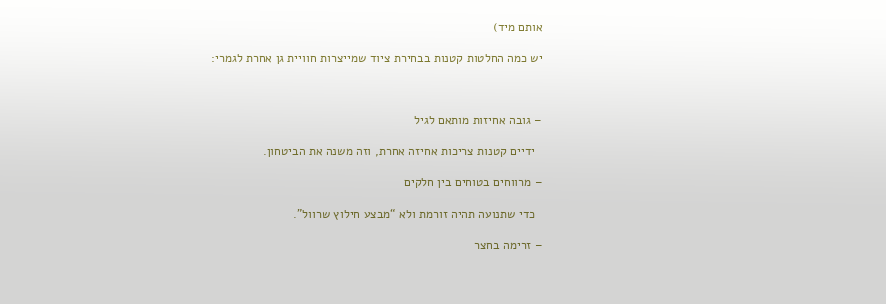אותם מיד)

יש כמה החלטות קטנות בבחירת ציוד שמייצרות חוויית גן אחרת לגמרי:



– גובה אחיזות מותאם לגיל

  ידיים קטנות צריכות אחיזה אחרת, וזה משנה את הביטחון.

– מרווחים בטוחים בין חלקים

  כדי שתנועה תהיה זורמת ולא “מבצע חילוץ שרוול”.

– זרימה בחצר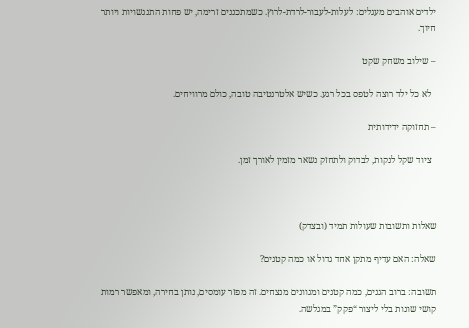ילדים אוהבים מעגלים: לעלות-לעבור-לרדת-לרוץ. כשמתכננים זרימה, יש פחות התנגשויות ויותר חיוך.

– שילוב משחק שקט

  לא כל ילד רוצה לטפס בכל רגע. כשיש אלטרנטיבה טובה, כולם מרוויחים.

– תחזוקה ידידותית

  ציוד שקל לנקות, לבדוק ולתחזק נשאר מזמין לאורך זמן.



שאלות ותשובות שעולות תמיד (ובצדק)

שאלה: האם עדיף מתקן אחד גדול או כמה קטנים?

תשובה: ברוב הגנים, כמה קטנים ומגוונים מנצחים. זה מפזר עומסים, נותן בחירה, ומאפשר רמות קושי שונות בלי ליצור “פקק” במגלשה.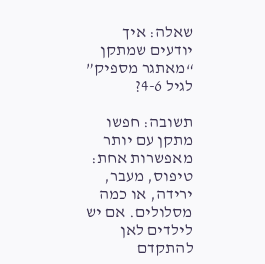שאלה: איך יודעים שמתקן “מאתגר מספיק” לגיל 4-6?

תשובה: חפשו מתקן עם יותר מאפשרות אחת: טיפוס, מעבר, ירידה, או כמה מסלולים. אם יש לילדים לאן להתקדם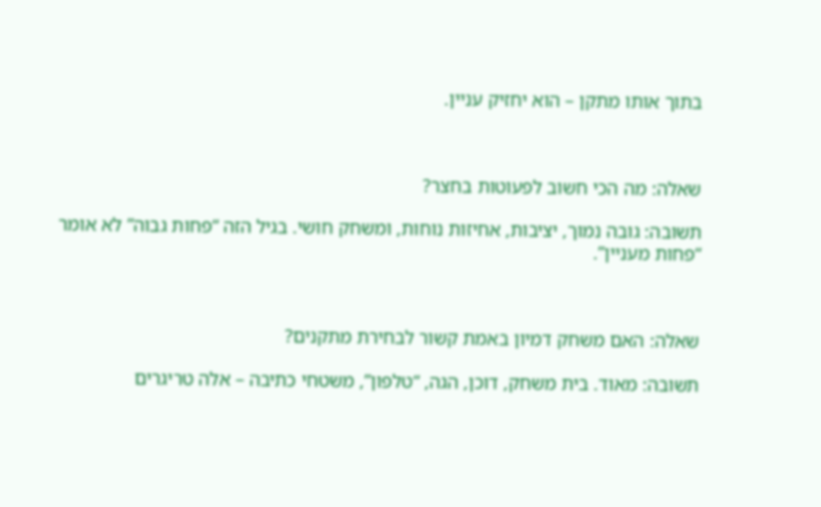בתוך אותו מתקן – הוא יחזיק עניין.



שאלה: מה הכי חשוב לפעוטות בחצר?

תשובה: גובה נמוך, יציבות, אחיזות נוחות, ומשחק חושי. בגיל הזה “פחות גבוה” לא אומר “פחות מעניין”.



שאלה: האם משחק דמיון באמת קשור לבחירת מתקנים?

תשובה: מאוד. בית משחק, דוכן, הגה, “טלפון”, משטחי כתיבה – אלה טריגרים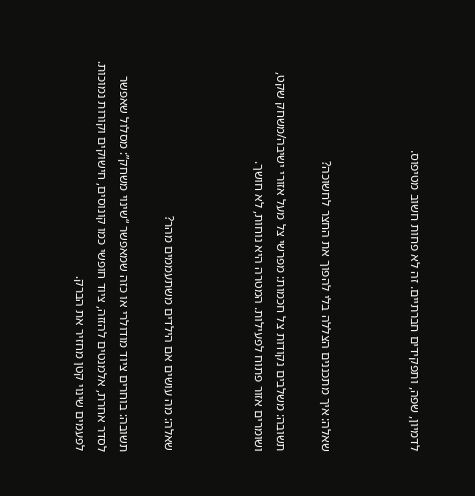לדמיון, שפה, ותפקידים חברתיים. זה לא פחות חשוב מטיפוס.



שאלה: איך מתכננים הצללה בלי להפוך את החצר לחשוכה?

תשובה: משלבים נקודות צל חכמות: מפרשי צל מעל אזורי ישיבה/משחק שקט, ושומרים אזור פתוח לפעילות. המטרה היא נוחות, לא חושך.



שאלה: מה עושים אם הילדים משתעממים מהר?

תשובה: בוחרים ציוד מודולרי או כזה שמאפשר “שינוי משחק”: מסלול שאפשר לסדר אחרת, אלמנטים להזזה, ציוד חופשי כמו קונוסים, חישוקים וקורות נמוכות. לפעמים שינוי קטן מחזיר את הברק.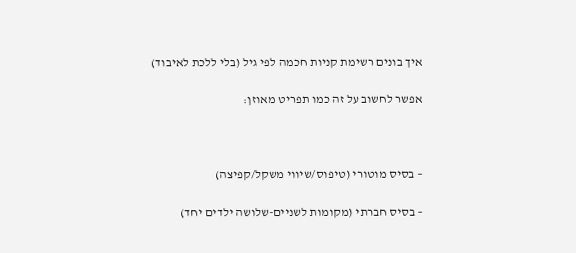איך בונים רשימת קניות חכמה לפי גיל (בלי ללכת לאיבוד)

אפשר לחשוב על זה כמו תפריט מאוזן:



– בסיס מוטורי (טיפוס/שיווי משקל/קפיצה)

– בסיס חברתי (מקומות לשניים-שלושה ילדים יחד)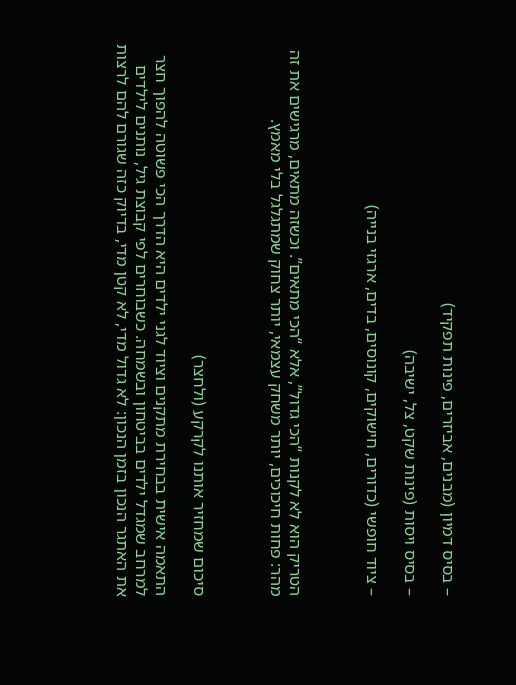– בסיס דמיון (מבנים, אביזרים, פינות תפקיד)

– בסיס ויסות (פינות שקט, צל, ישיבה)

– ציוד חופשי (כדורים, חישוקים, קונוסים, בדים, ארגזי בנייה)



הטריק הוא לא לקנות “הכי גדול”, אלא “הכי מתאים”. וכשזה מתאים, מרגישים את זה מהר: פחות חיכוכים, יותר משחק עצמאי, יותר צחוק שמתגלגל בלי מאמץ.



סיכום שמחזיר אותנו לקרקע (ולחצר)

התאמה אישית בבחירת מתקנים וציוד לגני ילדים היא הדרך הכי פשוטה להפוך חצר למרחב שמגדל ילדים בביטחון ובשמחה. כשבוחרים לפי קבוצת גיל, נותנים לילדים את האתגר הנכון בזמן הנכון: לא גדול מדי, לא קטן מדי, בדיוק כזה שגורם להם לרצות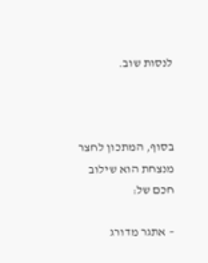לנסות שוב.



בסוף, המתכון לחצר מנצחת הוא שילוב חכם של:

– אתגר מדורג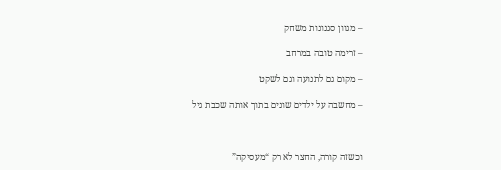– מגוון סגנונות משחק

– זרימה טובה במרחב

– מקום גם לתנועה וגם לשקט

– מחשבה על ילדים שונים בתוך אותה שכבת גיל



וכשזה קורה, החצר לא רק “מעסיקה”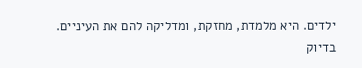ילדים. היא מלמדת, מחזקת, ומדליקה להם את העיניים. בדיוק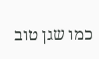כמו שגן טוב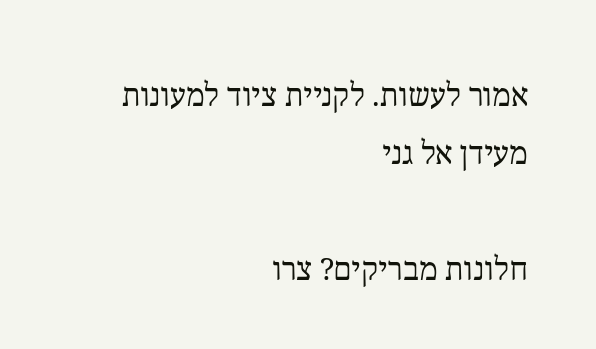אמור לעשות. לקניית ציוד למעונות מעידן אל גני

חלונות מבריקים? צרו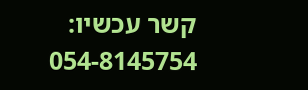קשר עכשיו: 054-8145754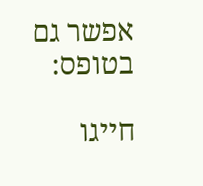אפשר גם בטופס:

חייגו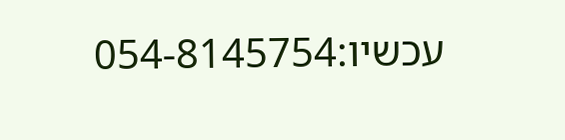עכשיו:054-8145754